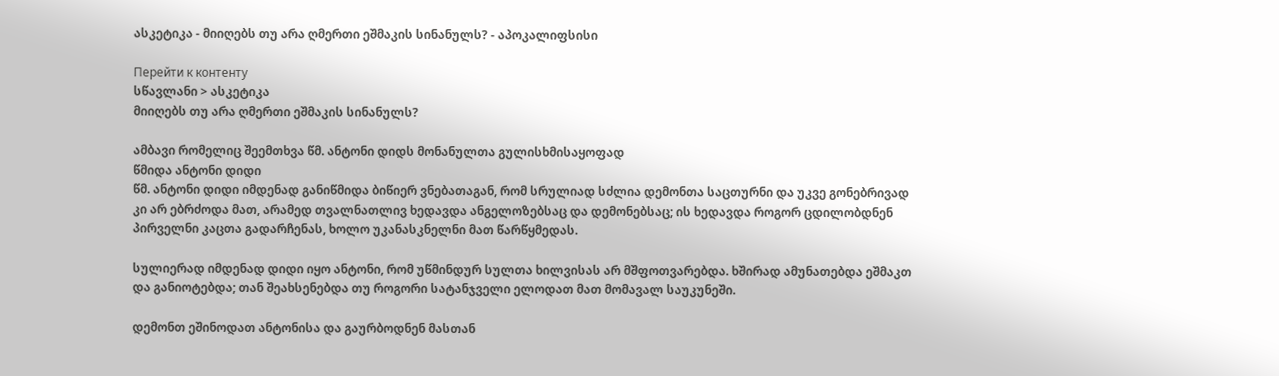ასკეტიკა - მიიღებს თუ არა ღმერთი ეშმაკის სინანულს? - აპოკალიფსისი

Перейти к контенту
სწავლანი > ასკეტიკა
მიიღებს თუ არა ღმერთი ეშმაკის სინანულს?

ამბავი რომელიც შეემთხვა წმ. ანტონი დიდს მონანულთა გულისხმისაყოფად
წმიდა ანტონი დიდი
წმ. ანტონი დიდი იმდენად განიწმიდა ბიწიერ ვნებათაგან, რომ სრულიად სძლია დემონთა საცთურნი და უკვე გონებრივად კი არ ებრძოდა მათ, არამედ თვალნათლივ ხედავდა ანგელოზებსაც და დემონებსაც; ის ხედავდა როგორ ცდილობდნენ პირველნი კაცთა გადარჩენას, ხოლო უკანასკნელნი მათ წარწყმედას.

სულიერად იმდენად დიდი იყო ანტონი, რომ უწმინდურ სულთა ხილვისას არ მშფოთვარებდა. ხშირად ამუნათებდა ეშმაკთ და განიოტებდა; თან შეახსენებდა თუ როგორი სატანჯველი ელოდათ მათ მომავალ საუკუნეში.

დემონთ ეშინოდათ ანტონისა და გაურბოდნენ მასთან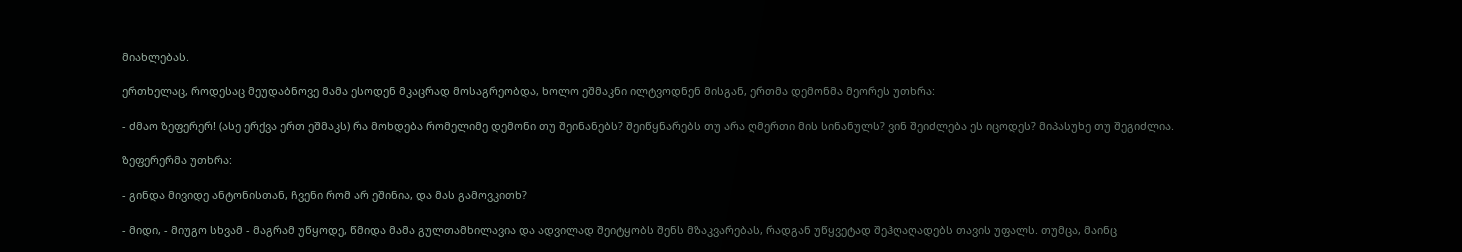მიახლებას.

ერთხელაც, როდესაც მეუდაბნოვე მამა ესოდენ მკაცრად მოსაგრეობდა, ხოლო ეშმაკნი ილტვოდნენ მისგან, ერთმა დემონმა მეორეს უთხრა:

- ძმაო ზეფერერ! (ასე ერქვა ერთ ეშმაკს) რა მოხდება რომელიმე დემონი თუ შეინანებს? შეიწყნარებს თუ არა ღმერთი მის სინანულს? ვინ შეიძლება ეს იცოდეს? მიპასუხე თუ შეგიძლია.

ზეფერერმა უთხრა:

- გინდა მივიდე ანტონისთან, ჩვენი რომ არ ეშინია, და მას გამოვკითხ?

- მიდი, - მიუგო სხვამ - მაგრამ უწყოდე, წმიდა მამა გულთამხილავია და ადვილად შეიტყობს შენს მზაკვარებას, რადგან უწყვეტად შეჰღაღადებს თავის უფალს. თუმცა, მაინც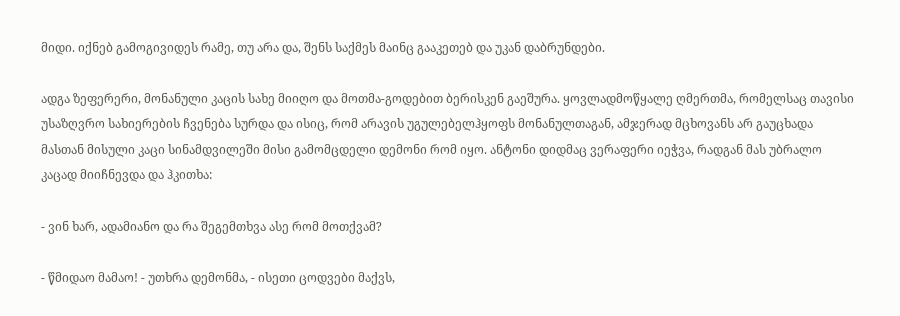მიდი. იქნებ გამოგივიდეს რამე, თუ არა და, შენს საქმეს მაინც გააკეთებ და უკან დაბრუნდები.

ადგა ზეფერერი, მონანული კაცის სახე მიიღო და მოთმა-გოდებით ბერისკენ გაეშურა. ყოვლადმოწყალე ღმერთმა, რომელსაც თავისი უსაზღვრო სახიერების ჩვენება სურდა და ისიც, რომ არავის უგულებელჰყოფს მონანულთაგან, ამჯერად მცხოვანს არ გაუცხადა მასთან მისული კაცი სინამდვილეში მისი გამომცდელი დემონი რომ იყო. ანტონი დიდმაც ვერაფერი იეჭვა, რადგან მას უბრალო კაცად მიიჩნევდა და ჰკითხა:

- ვინ ხარ, ადამიანო და რა შეგემთხვა ასე რომ მოთქვამ?

- წმიდაო მამაო! - უთხრა დემონმა, - ისეთი ცოდვები მაქვს,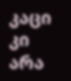კაცი კი არა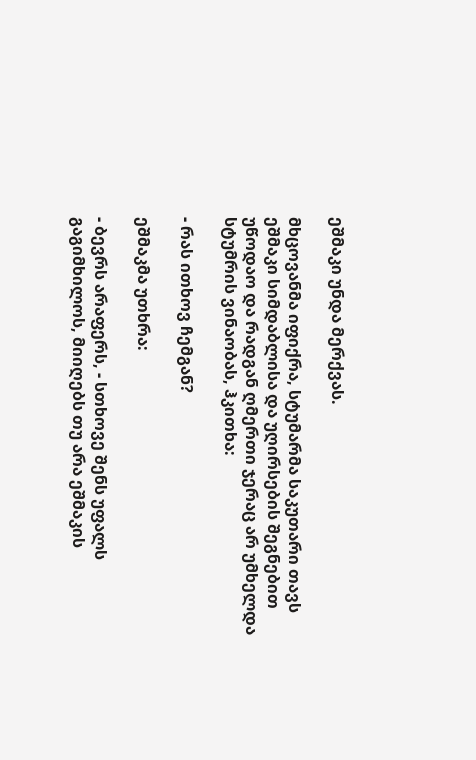ეშმაკი უნდა მერქვას.

მხცოვანმა იფიქრა, სტუმარმა საკუთარი თავს ეშმაკი სიმდაბლისა და უღირსების შეგნებით უწოდაო და რადგან ღმერთი ჯერაც არ უმხელდა სტუმრის ვინაობას, ჰკითხა:

- რას ითხოვ ჩემგან?

ეშმაკმა უთხრა:

- ბევრს არაფერს, - სთხოვე შენს უფალს გაგიმხილოს, მიიღებს თუ არა ეშმაკის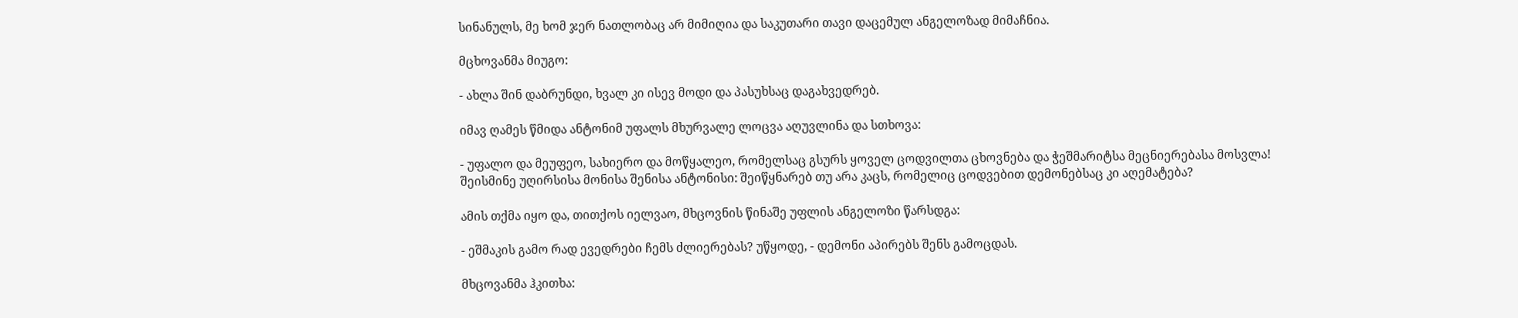სინანულს, მე ხომ ჯერ ნათლობაც არ მიმიღია და საკუთარი თავი დაცემულ ანგელოზად მიმაჩნია.

მცხოვანმა მიუგო:

- ახლა შინ დაბრუნდი, ხვალ კი ისევ მოდი და პასუხსაც დაგახვედრებ.

იმავ ღამეს წმიდა ანტონიმ უფალს მხურვალე ლოცვა აღუვლინა და სთხოვა:

- უფალო და მეუფეო, სახიერო და მოწყალეო, რომელსაც გსურს ყოველ ცოდვილთა ცხოვნება და ჭეშმარიტსა მეცნიერებასა მოსვლა! შეისმინე უღირსისა მონისა შენისა ანტონისი: შეიწყნარებ თუ არა კაცს, რომელიც ცოდვებით დემონებსაც კი აღემატება?

ამის თქმა იყო და, თითქოს იელვაო, მხცოვნის წინაშე უფლის ანგელოზი წარსდგა:

- ეშმაკის გამო რად ევედრები ჩემს ძლიერებას? უწყოდე, - დემონი აპირებს შენს გამოცდას.

მხცოვანმა ჰკითხა: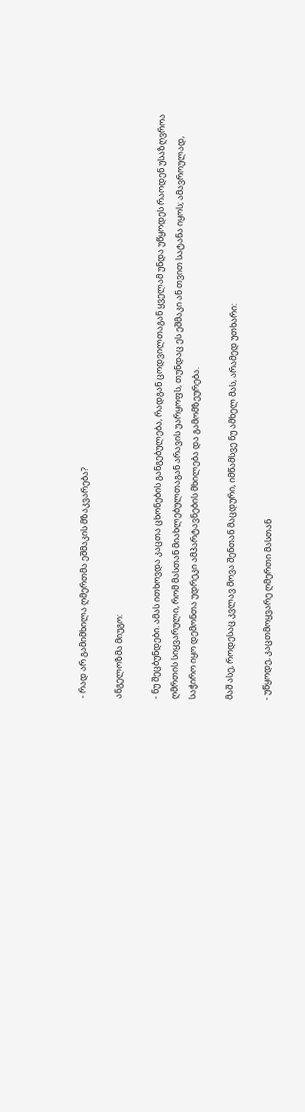- რად არ გამიმხილა ღმერთმა ეშმაკის მზაკვარება?

ანგელოზმა მიუგო:

- ნუ შეცბუნდები. ამას ითხოვდა კაცთა ცხონების განგებულება, რადგან ცოდვილთაგან ყველამ უნდა უწყოდეს რაოდენ უსაზღვროა ღმრთის სიყვარული, რომ მასთან მიახლებულთაგან არავის უარყოფს, თუნდაც ეს ეშმაკი ან თვით სატანა იყოს; ამავროულად, საჭირო იყო დემონთა უდრეკი ამპარტავნების მხილება და გამომზეურება.

მაშ ასე, როდესაც კვლავ მოვა შენთან მაცდური, იმწამსვე ნუ ამხელ მას, არამედ უთხარი:

- უწყოდე, კაცთმოყვარე ღმერთი მასთან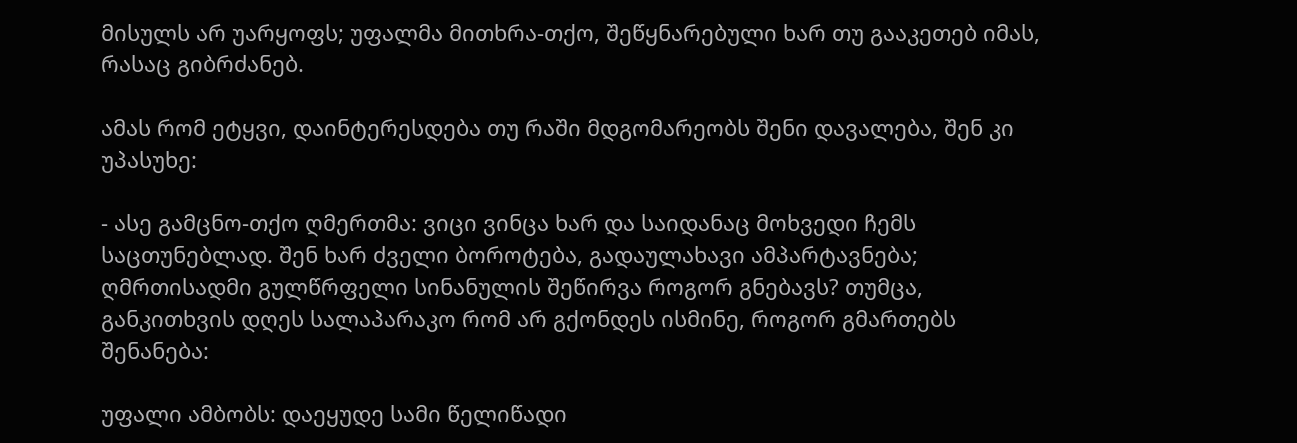მისულს არ უარყოფს; უფალმა მითხრა-თქო, შეწყნარებული ხარ თუ გააკეთებ იმას, რასაც გიბრძანებ.

ამას რომ ეტყვი, დაინტერესდება თუ რაში მდგომარეობს შენი დავალება, შენ კი უპასუხე:

- ასე გამცნო-თქო ღმერთმა: ვიცი ვინცა ხარ და საიდანაც მოხვედი ჩემს საცთუნებლად. შენ ხარ ძველი ბოროტება, გადაულახავი ამპარტავნება; ღმრთისადმი გულწრფელი სინანულის შეწირვა როგორ გნებავს? თუმცა, განკითხვის დღეს სალაპარაკო რომ არ გქონდეს ისმინე, როგორ გმართებს შენანება:

უფალი ამბობს: დაეყუდე სამი წელიწადი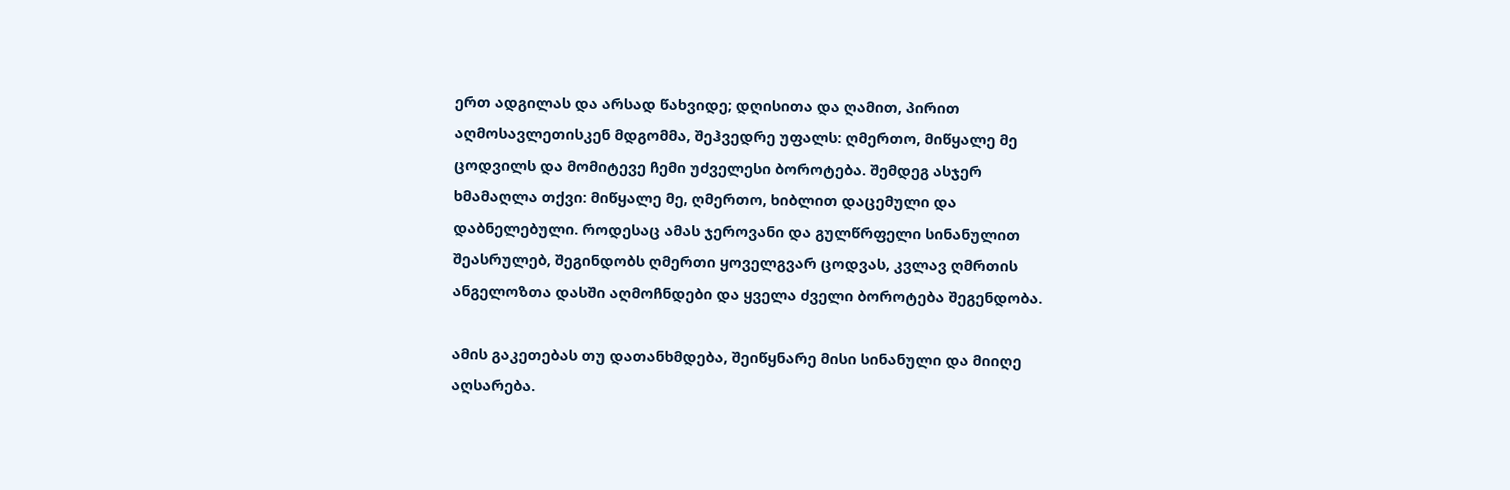ერთ ადგილას და არსად წახვიდე; დღისითა და ღამით, პირით აღმოსავლეთისკენ მდგომმა, შეჰვედრე უფალს: ღმერთო, მიწყალე მე ცოდვილს და მომიტევე ჩემი უძველესი ბოროტება. შემდეგ ასჯერ ხმამაღლა თქვი: მიწყალე მე, ღმერთო, ხიბლით დაცემული და დაბნელებული. როდესაც ამას ჯეროვანი და გულწრფელი სინანულით შეასრულებ, შეგინდობს ღმერთი ყოველგვარ ცოდვას, კვლავ ღმრთის ანგელოზთა დასში აღმოჩნდები და ყველა ძველი ბოროტება შეგენდობა.

ამის გაკეთებას თუ დათანხმდება, შეიწყნარე მისი სინანული და მიიღე აღსარება.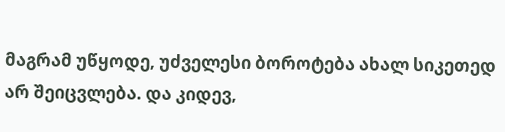მაგრამ უწყოდე, უძველესი ბოროტება ახალ სიკეთედ არ შეიცვლება. და კიდევ,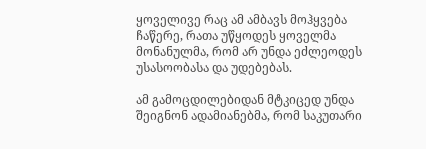ყოველივე რაც ამ ამბავს მოჰყვება ჩაწერე, რათა უწყოდეს ყოველმა მონანულმა, რომ არ უნდა ეძლეოდეს უსასოობასა და უდებებას.

ამ გამოცდილებიდან მტკიცედ უნდა შეიგნონ ადამიანებმა, რომ საკუთარი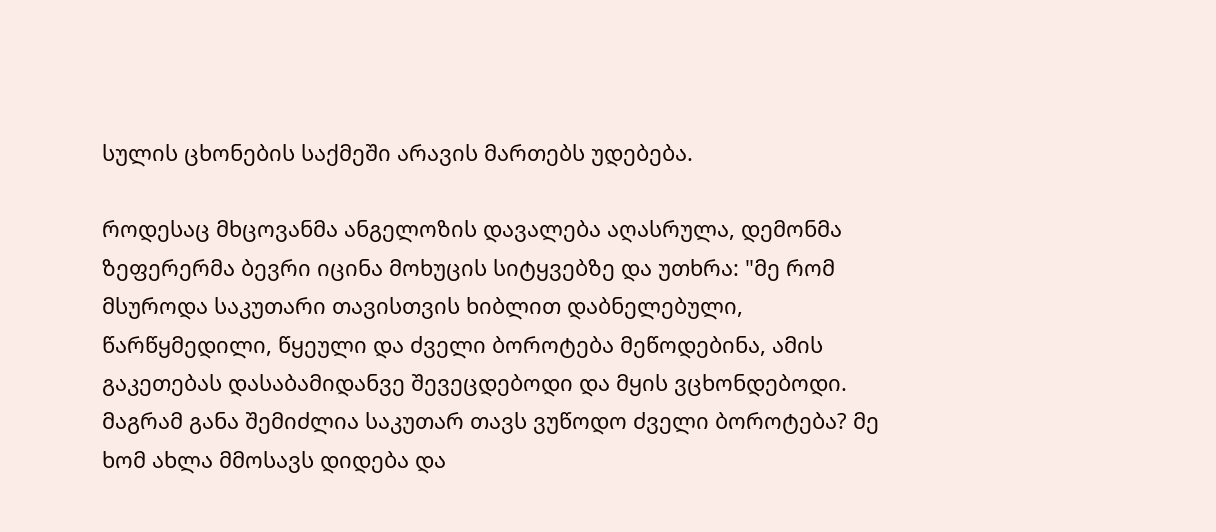სულის ცხონების საქმეში არავის მართებს უდებება.

როდესაც მხცოვანმა ანგელოზის დავალება აღასრულა, დემონმა ზეფერერმა ბევრი იცინა მოხუცის სიტყვებზე და უთხრა: "მე რომ მსუროდა საკუთარი თავისთვის ხიბლით დაბნელებული, წარწყმედილი, წყეული და ძველი ბოროტება მეწოდებინა, ამის გაკეთებას დასაბამიდანვე შევეცდებოდი და მყის ვცხონდებოდი. მაგრამ განა შემიძლია საკუთარ თავს ვუწოდო ძველი ბოროტება? მე ხომ ახლა მმოსავს დიდება და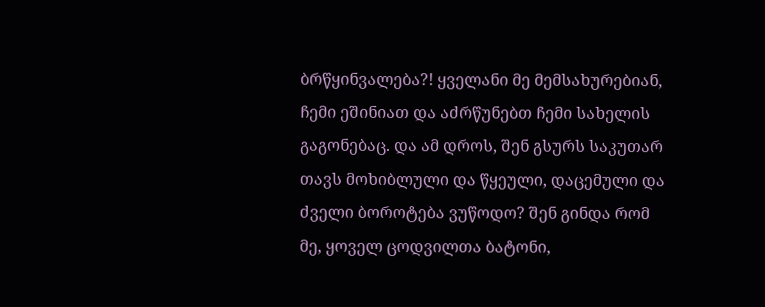ბრწყინვალება?! ყველანი მე მემსახურებიან, ჩემი ეშინიათ და აძრწუნებთ ჩემი სახელის გაგონებაც. და ამ დროს, შენ გსურს საკუთარ თავს მოხიბლული და წყეული, დაცემული და ძველი ბოროტება ვუწოდო? შენ გინდა რომ მე, ყოველ ცოდვილთა ბატონი,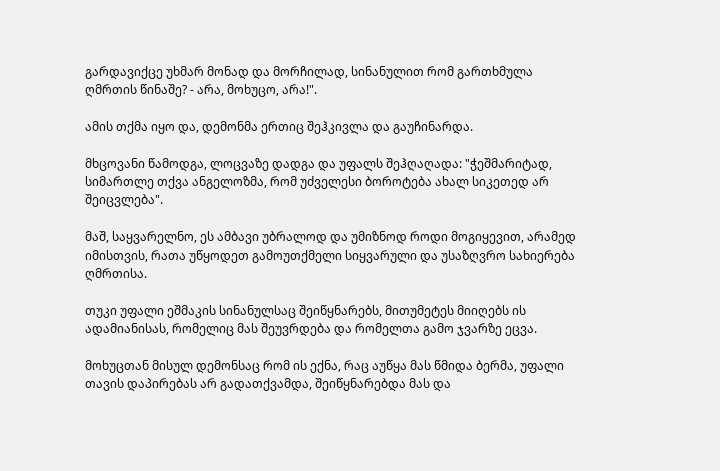გარდავიქცე უხმარ მონად და მორჩილად, სინანულით რომ გართხმულა ღმრთის წინაშე? - არა, მოხუცო, არა!".

ამის თქმა იყო და, დემონმა ერთიც შეჰკივლა და გაუჩინარდა.

მხცოვანი წამოდგა, ლოცვაზე დადგა და უფალს შეჰღაღადა: "ჭეშმარიტად, სიმართლე თქვა ანგელოზმა, რომ უძველესი ბოროტება ახალ სიკეთედ არ შეიცვლება".

მაშ, საყვარელნო, ეს ამბავი უბრალოდ და უმიზნოდ როდი მოგიყევით, არამედ იმისთვის, რათა უწყოდეთ გამოუთქმელი სიყვარული და უსაზღვრო სახიერება ღმრთისა.

თუკი უფალი ეშმაკის სინანულსაც შეიწყნარებს, მითუმეტეს მიიღებს ის ადამიანისას, რომელიც მას შეუვრდება და რომელთა გამო ჯვარზე ეცვა.

მოხუცთან მისულ დემონსაც რომ ის ექნა, რაც აუწყა მას წმიდა ბერმა, უფალი თავის დაპირებას არ გადათქვამდა, შეიწყნარებდა მას და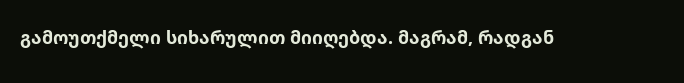გამოუთქმელი სიხარულით მიიღებდა. მაგრამ, რადგან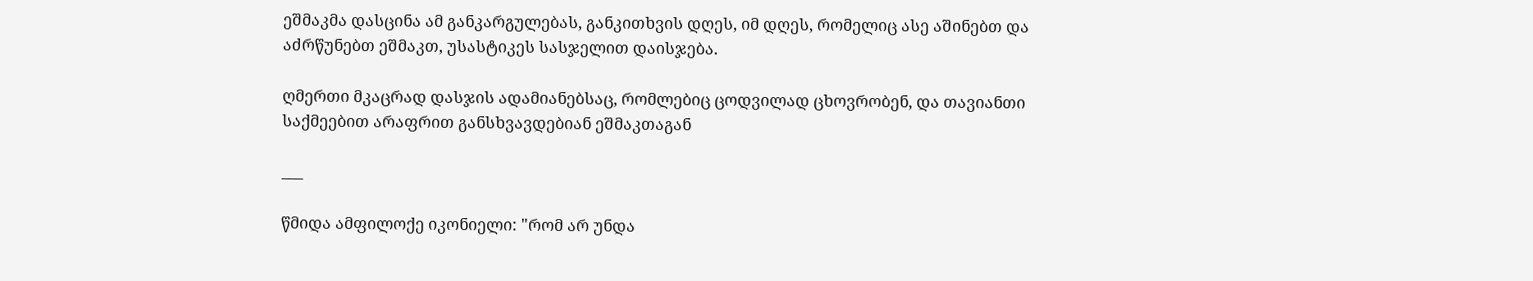ეშმაკმა დასცინა ამ განკარგულებას, განკითხვის დღეს, იმ დღეს, რომელიც ასე აშინებთ და აძრწუნებთ ეშმაკთ, უსასტიკეს სასჯელით დაისჯება.

ღმერთი მკაცრად დასჯის ადამიანებსაც, რომლებიც ცოდვილად ცხოვრობენ, და თავიანთი საქმეებით არაფრით განსხვავდებიან ეშმაკთაგან

___

წმიდა ამფილოქე იკონიელი: "რომ არ უნდა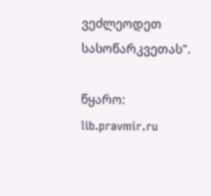ვეძლეოდეთ სასოწარკვეთას".

წყარო: lib.pravmir.ru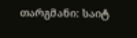თარგმანი: საიტ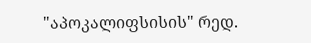"აპოკალიფსისის" რედ.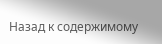Назад к содержимому